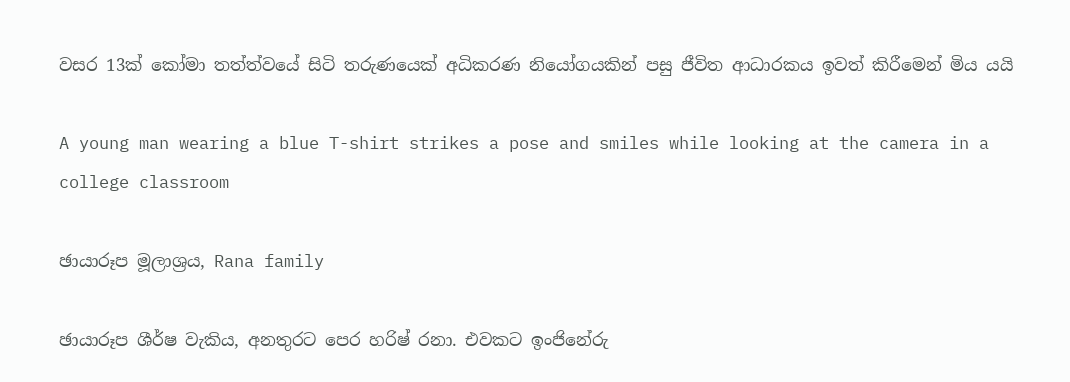වසර 13ක් කෝමා තත්ත්වයේ සිටි තරුණයෙක් අධිකරණ නියෝගයකින් පසු ජීවිත ආධාරකය ඉවත් කිරීමෙන් මිය යයි

A young man wearing a blue T-shirt strikes a pose and smiles while looking at the camera in a college classroom

ඡායාරූප මූලාශ්‍රය, Rana family

ඡායාරූප ශීර්ෂ වැකිය, අනතුරට පෙර හරිෂ් රනා. එවකට ඉංජිනේරු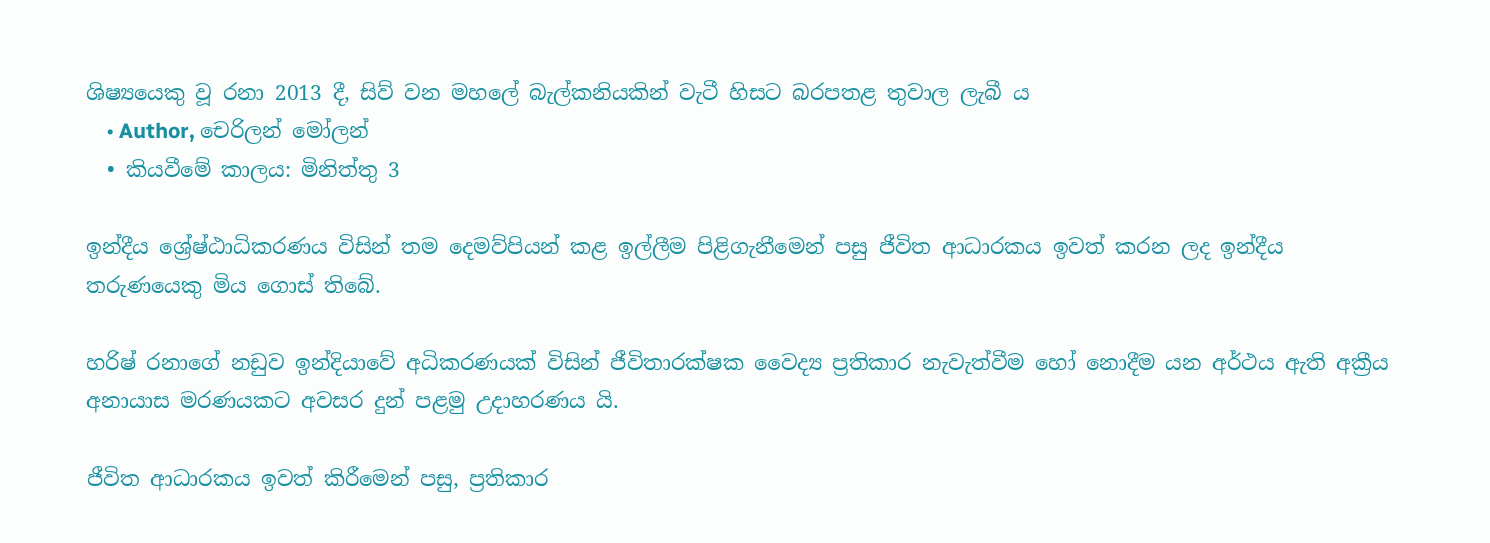ශිෂ්‍යයෙකු වූ රනා 2013 දී, සිව් වන මහලේ බැල්කනියකින් වැටී හිසට බරපතළ තුවාල ලැබී ය
    • Author, චෙරිලන් මෝලන්
  • කියවීමේ කාලය: මිනිත්තු 3

ඉන්දීය ශ්‍රේෂ්ඨාධිකරණය විසින් තම දෙමව්පියන් කළ ඉල්ලීම පිළිගැනීමෙන් පසු ජීවිත ආධාරකය ඉවත් කරන ලද ඉන්දීය තරුණයෙකු මිය ගොස් තිබේ.

හරිෂ් රනාගේ නඩුව ඉන්දියාවේ අධිකරණයක් විසින් ජීවිතාරක්ෂක වෛද්‍ය ප්‍රතිකාර නැවැත්වීම හෝ නොදීම යන අර්ථය ඇති අක්‍රීය අනායාස මරණයකට අවසර දුන් පළමු උදාහරණය යි.

ජීවිත ආධාරකය ඉවත් කිරීමෙන් පසු, ප්‍රතිකාර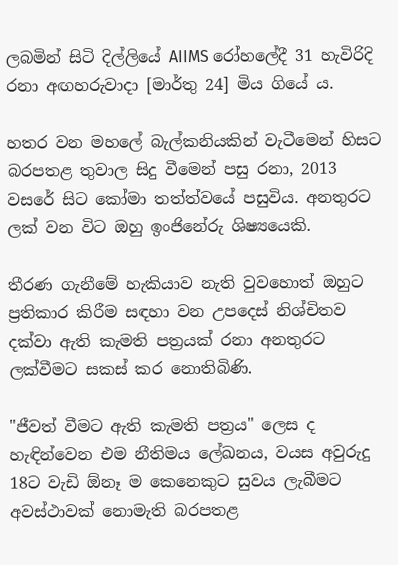ලබමින් සිටි දිල්ලියේ AIIMS රෝහලේදී 31 හැවිරිදි රනා අඟහරුවාදා [මාර්තු 24] මිය ගියේ ය.

හතර වන මහලේ බැල්කනියකින් වැටීමෙන් හිසට බරපතළ තුවාල සිදු වීමෙන් පසු රනා, 2013 වසරේ සිට කෝමා තත්ත්වයේ පසුවිය. අනතුරට ලක් වන විට ඔහු ඉංජිනේරු ශිෂ්‍යයෙකි.

තීරණ ගැනීමේ හැකියාව නැති වුවහොත් ඔහුට ප්‍රතිකාර කිරීම සඳහා වන උපදෙස් නිශ්චිතව දක්වා ඇති කැමති පත්‍රයක් රනා අනතුරට ලක්වීමට සකස් කර නොතිබිණි.

"ජීවත් වීමට ඇති කැමති පත්‍රය" ලෙස ද හැඳින්වෙන එම නීතිමය ලේඛනය, වයස අවුරුදු 18ට වැඩි ඕනෑ ම කෙනෙකුට සුවය ලැබීමට අවස්ථාවක් නොමැති බරපතළ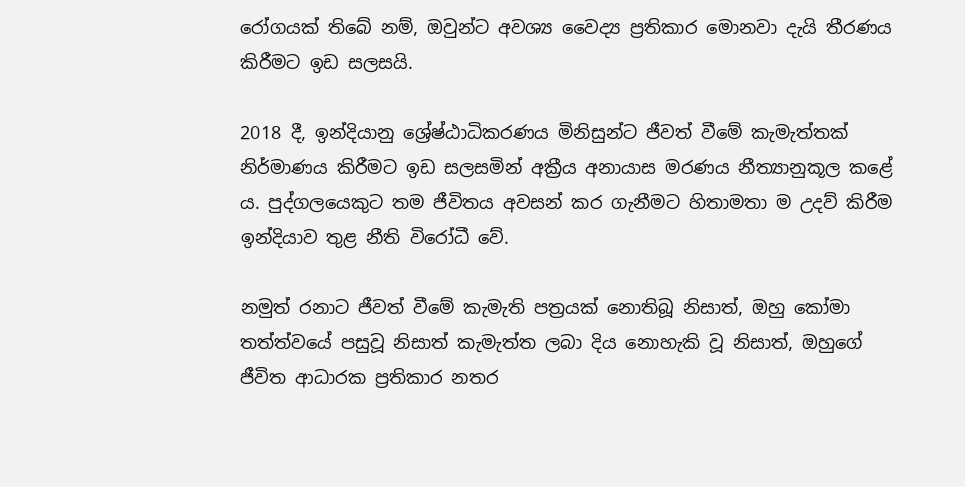රෝගයක් තිබේ නම්, ඔවුන්ට අවශ්‍ය වෛද්‍ය ප්‍රතිකාර මොනවා දැයි තීරණය කිරීමට ඉඩ සලසයි.

2018 දී, ඉන්දියානු ශ්‍රේෂ්ඨාධිකරණය මිනිසුන්ට ජීවත් වීමේ කැමැත්තක් නිර්මාණය කිරීමට ඉඩ සලසමින් අක්‍රීය අනායාස මරණය නීත්‍යානුකූල කළේ ය. පුද්ගලයෙකුට තම ජීවිතය අවසන් කර ගැනීමට හිතාමතා ම උදව් කිරීම ඉන්දියාව තුළ නීති විරෝධී වේ.

නමුත් රනාට ජීවත් වීමේ කැමැති පත්‍රයක් නොතිබූ නිසාත්, ඔහු කෝමා තත්ත්වයේ පසුවූ නිසාත් කැමැත්ත ලබා දිය නොහැකි වූ නිසාත්, ඔහුගේ ජීවිත ආධාරක ප්‍රතිකාර නතර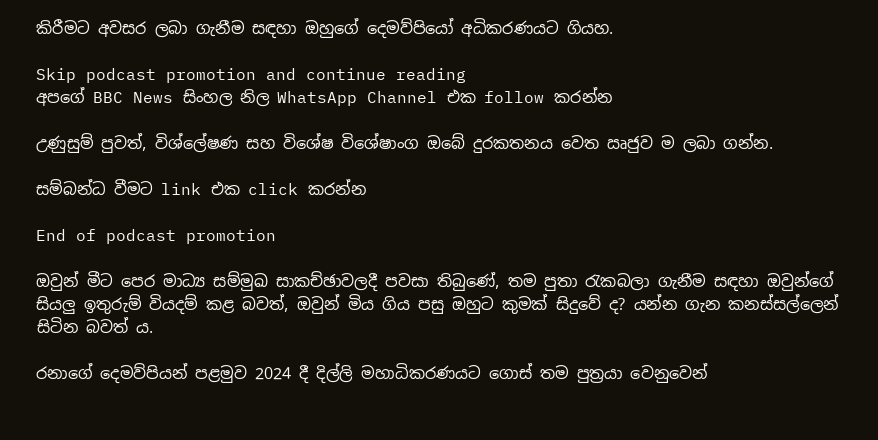කිරීමට අවසර ලබා ගැනීම සඳහා ඔහුගේ දෙමව්පියෝ අධිකරණයට ගියහ.

Skip podcast promotion and continue reading
අපගේ BBC News සිංහල නිල WhatsApp Channel එක follow කරන්න

උණුසුම් පුවත්, විශ්ලේෂණ සහ විශේෂ විශේෂාංග ඔබේ දුරකතනය වෙත ඍජුව ම ලබා ගන්න.

සම්බන්ධ වීමට link එක click කරන්න

End of podcast promotion

ඔවුන් මීට පෙර මාධ්‍ය සම්මුඛ සාකච්ඡාවලදී පවසා තිබුණේ, තම පුතා රැකබලා ගැනීම සඳහා ඔවුන්ගේ සියලු ඉතුරුම් වියදම් කළ බවත්, ඔවුන් මිය ගිය පසු ඔහුට කුමක් සිදුවේ ද? යන්න ගැන කනස්සල්ලෙන් සිටින බවත් ය.

රනාගේ දෙමව්පියන් පළමුව 2024 දී දිල්ලි මහාධිකරණයට ගොස් තම පුත්‍රයා වෙනුවෙන්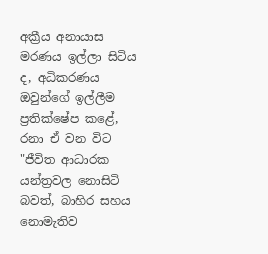අක්‍රීය අනායාස මරණය ඉල්ලා සිටිය ද, අධිකරණය ඔවුන්ගේ ඉල්ලීම ප්‍රතික්ෂේප කළේ, රනා ඒ වන විට "ජීවිත ආධාරක යන්ත්‍රවල නොසිටි බවත්, බාහිර සහය නොමැතිව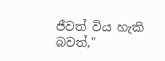ජීවත් විය හැකි බවත්,"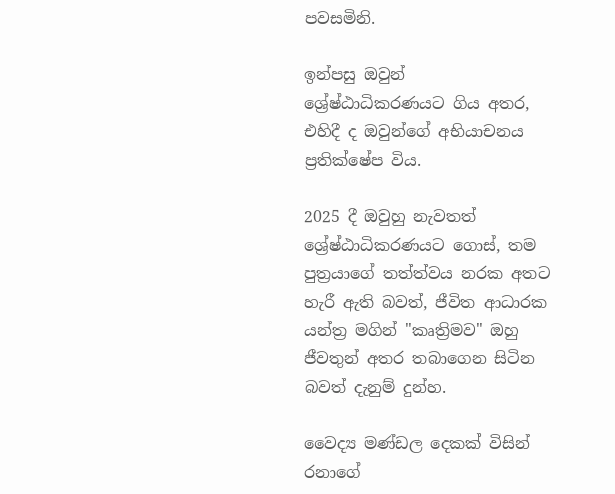පවසමිනි.

ඉන්පසු ඔවුන් ශ්‍රේෂ්ඨාධිකරණයට ගිය අතර, එහිදී ද ඔවුන්ගේ අභියාචනය ප්‍රතික්ෂේප විය.

2025 දී ඔවුහු නැවතත් ශ්‍රේෂ්ඨාධිකරණයට ගොස්, තම පුත්‍රයාගේ තත්ත්වය නරක අතට හැරී ඇති බවත්, ජීවිත ආධාරක යන්ත්‍ර මගින් "කෘත්‍රිමව" ඔහු ජීවතුන් අතර තබාගෙන සිටින බවත් දැනුම් දුන්හ.

වෛද්‍ය මණ්ඩල දෙකක් විසින් රනාගේ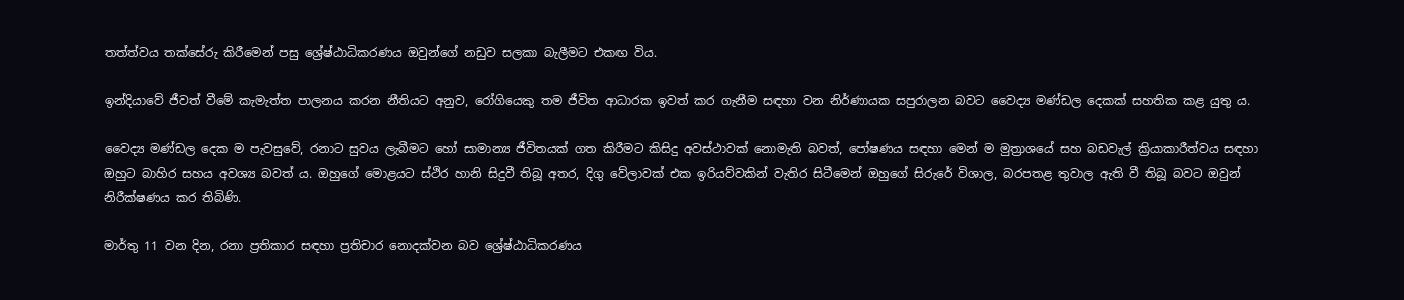තත්ත්වය තක්සේරු කිරීමෙන් පසු ශ්‍රේෂ්ඨාධිකරණය ඔවුන්ගේ නඩුව සලකා බැලීමට එකඟ විය.

ඉන්දියාවේ ජීවත් වීමේ කැමැත්ත පාලනය කරන නීතියට අනුව, රෝගියෙකු තම ජීවිත ආධාරක ඉවත් කර ගැනීම සඳහා වන නිර්ණායක සපුරාලන බවට වෛද්‍ය මණ්ඩල දෙකක් සහතික කළ යුතු ය.

වෛද්‍ය මණ්ඩල දෙක ම පැවසුවේ, රනාට සුවය ලැබීමට හෝ සාමාන්‍ය ජීවිතයක් ගත කිරීමට කිසිදු අවස්ථාවක් නොමැති බවත්, පෝෂණය සඳහා මෙන් ම මුත්‍රාශයේ සහ බඩවැල් ක්‍රියාකාරීත්වය සඳහා ඔහුට බාහිර සහය අවශ්‍ය බවත් ය. ඔහුගේ මොළයට ස්ථිර හානි සිදුවී තිබූ අතර, දිගු වේලාවක් එක ඉරියව්වකින් වැතිර සිටීමෙන් ඔහුගේ සිරුරේ විශාල, බරපතළ තුවාල ඇති වී තිබූ බවට ඔවුන් නිරීක්ෂණය කර තිබිණි.

මාර්තු 11 වන දින, රනා ප්‍රතිකාර සඳහා ප්‍රතිචාර නොදක්වන බව ශ්‍රේෂ්ඨාධිකරණය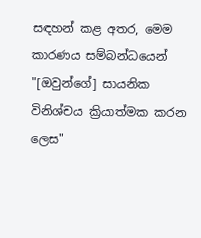සඳහන් කළ අතර, මෙම කාරණය සම්බන්ධයෙන් "[ඔවුන්ගේ] සායනික විනිශ්චය ක්‍රියාත්මක කරන ලෙස"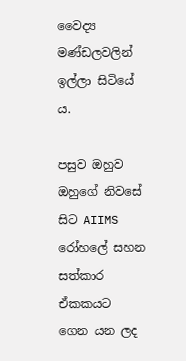වෛද්‍ය මණ්ඩලවලින් ඉල්ලා සිටියේ ය.

පසුව ඔහුව ඔහුගේ නිවසේ සිට AIIMS රෝහලේ සහන සත්කාර ඒකකයට ගෙන යන ලද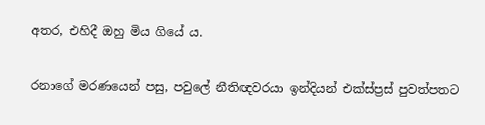අතර, එහිදී ඔහු මිය ගියේ ය.

රනාගේ මරණයෙන් පසු, පවුලේ නීතිඥවරයා ඉන්දියන් එක්ස්ප්‍රස් පුවත්පතට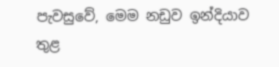පැවසුවේ, මෙම නඩුව ඉන්දියාව තුළ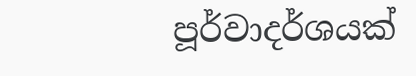පූර්වාදර්ශයක්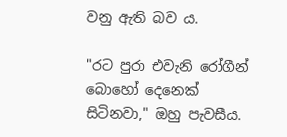වනු ඇති බව ය.

"රට පුරා එවැනි රෝගීන් බොහෝ දෙනෙක් සිටිනවා," ඔහු පැවසීය.